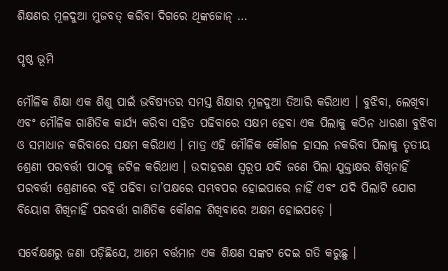ଶିକ୍ଷଣର ମୂଳଦୁଆ ମୁଜବତ୍ କରିବା ଦିଗରେ ଥିଙ୍କଜୋନ୍ …

ପୃଷ୍ଠ ଭୂମି

ମୌଳିକ ଶିକ୍ଷା ଏକ ଶିଶୁ ପାଇଁ ଭବିଷ୍ୟତର ସମସ୍ତ ଶିକ୍ଷାର ମୂଳଦୁଆ ତିଆରି କରିଥାଏ । ବୁଝିବା, ଲେଖିବା ଏବଂ ମୌଳିକ ଗାଣିତିକ କାର୍ଯ୍ୟ କରିବା ସହିତ ପଢିବାରେ ସକ୍ଷମ ହେବା ଏକ ପିଲାକୁ କଠିନ ଧାରଣା ବୁଝିବା ଓ ସମାଧାନ କରିବାରେ ସକ୍ଷମ କରିଥାଏ । ମାତ୍ର ଏହି ମୌଳିକ କୌଶଳ ହାସଲ ନକରିବା ପିଲାକୁ ତୃତୀୟ ଶ୍ରେଣୀ ପରବର୍ତ୍ତୀ ପାଠକୁ ଜଟିଳ କରିଥାଏ । ଉଦାହରଣ ସ୍ୱରୂପ ଯଦି ଜଣେ ପିଲା ଯୁକ୍ତାକ୍ଷର ଶିଖିନାହିଁ ପରବର୍ତ୍ତୀ ଶ୍ରେଣୀରେ ବହି ପଢିବା ତା’ପକ୍ଷରେ ସମ୍ଭବପର ହୋଇପାରେ ନାହିଁ ଏବଂ ଯଦି ପିଲାଟି ଯୋଗ ବିୟୋଗ ଶିଖିନାହିଁ ପରବର୍ତ୍ତୀ ଗାଣିତିକ କୌଶଳ ଶିଖିବାରେ ଅକ୍ଷମ ହୋଇପଡ଼େ ।

ସର୍ବେକ୍ଷଣରୁ ଜଣା ପଡ଼ିଛିଯେ, ଆମେ ବର୍ତ୍ତମାନ ଏକ ଶିକ୍ଷଣ ସଙ୍କଟ ଦେଇ ଗତି କରୁଛୁ ।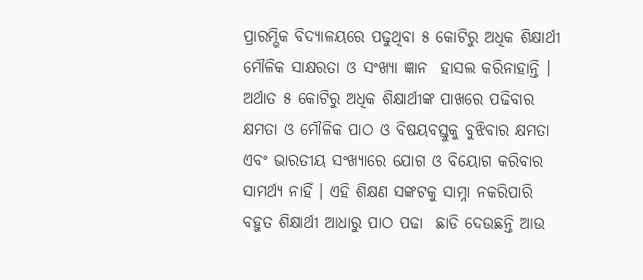ପ୍ରାରମ୍ଭିକ ବିଦ୍ୟାଳୟରେ ପଢୁଥିବା ୫ କୋଟିରୁ ଅଧିକ ଶିକ୍ଷାର୍ଥୀ ମୌଳିକ ସାକ୍ଷରତା ଓ ସଂଖ୍ୟା ଜ୍ଞାନ  ହାସଲ କରିନାହାନ୍ତି । ଅର୍ଥାତ ୫ କୋଟିରୁ ଅଧିକ ଶିକ୍ଷାର୍ଥୀଙ୍କ ପାଖରେ ପଢିବାର କ୍ଷମତା ଓ ମୌଳିକ ପାଠ ଓ ବିଷୟବସ୍ତୁକୁ ବୁଝିବାର କ୍ଷମତା ଏବଂ ଭାରତୀୟ ସଂଖ୍ୟାରେ ଯୋଗ ଓ ବିୟୋଗ କରିବାର ସାମର୍ଥ୍ୟ ନାହିଁ । ଏହି ଶିକ୍ଷଣ ସଙ୍କଟକୁ ସାମ୍ନା ନକରିପାରି ବହୁତ ଶିକ୍ଷାର୍ଥୀ ଆଧାରୁ ପାଠ ପଢା  ଛାଡି ଦେଉଛନ୍ତି ଆଉ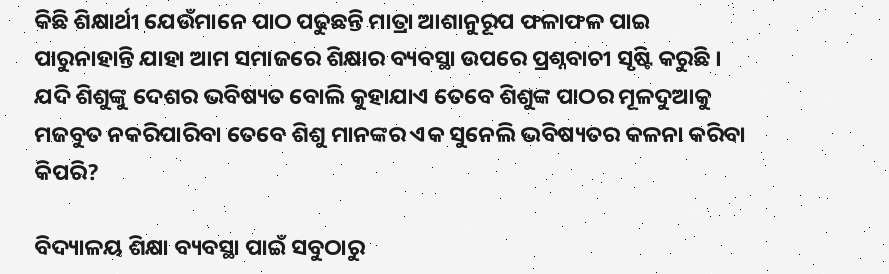କିଛି ଶିକ୍ଷାର୍ଥୀ ଯେଉଁମାନେ ପାଠ ପଢୁଛନ୍ତି ମାତ୍ରା ଆଶାନୁରୂପ ଫଳାଫଳ ପାଇ ପାରୁନାହାନ୍ତି ଯାହା ଆମ ସମାଜରେ ଶିକ୍ଷାର ବ୍ୟବସ୍ଥା ଉପରେ ପ୍ରଶ୍ନବାଚୀ ସୃଷ୍ଟି କରୁଛି । ଯଦି ଶିଶୁଙ୍କୁ ଦେଶର ଭବିଷ୍ୟତ ବୋଲି କୁହାଯାଏ ତେବେ ଶିଶୁଙ୍କ ପାଠର ମୂଳଦୁଆକୁ ମଜବୁତ ନକରିପାରିବା ତେବେ ଶିଶୁ ମାନଙ୍କର ଏକ ସୁନେଲି ଭବିଷ୍ୟତର କଳନା କରିବା କିପରି?

ବିଦ୍ୟାଳୟ ଶିକ୍ଷା ବ୍ୟବସ୍ଥା ପାଇଁ ସବୁଠାରୁ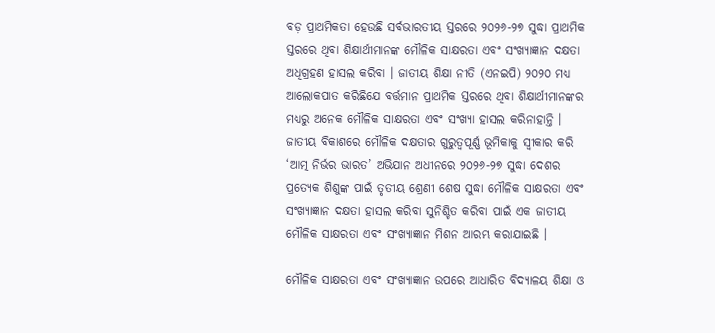ବଡ଼ ପ୍ରାଥମିକତା ହେଉଛି ସର୍ବଭାରତୀୟ ସ୍ତରରେ ୨୦୨୬-୨୭ ସୁଦ୍ଧା ପ୍ରାଥମିକ ସ୍ତରରେ ଥିବା ଶିକ୍ଷାର୍ଥୀମାନଙ୍କ ମୌଳିକ ସାକ୍ଷରତା ଏବଂ ସଂଖ୍ୟାଜ୍ଞାନ ଦକ୍ଷତା ଅଧିଗ୍ରହଣ ହାସଲ କରିବା । ଜାତୀୟ ଶିକ୍ଷା ନୀତି (ଏନଇପି) ୨୦୨୦ ମଧ୍ୟ ଆଲୋକପାତ କରିଛିଯେ ବର୍ତ୍ତମାନ ପ୍ରାଥମିକ ସ୍ତରରେ ଥିବା ଶିକ୍ଷାର୍ଥୀମାନଙ୍କର ମଧ୍ୟରୁ ଅନେକ ମୌଳିକ ସାକ୍ଷରତା ଏବଂ ସଂଖ୍ୟା ହାସଲ କରିନାହାନ୍ତି । ଜାତୀୟ ବିକାଶରେ ମୌଳିକ ଦକ୍ଷତାର ଗୁରୁତ୍ୱପୂର୍ଣ୍ଣ ଭୂମିକାକୁ ସ୍ୱୀକାର କରି ‘ଆତ୍ମ ନିର୍ଭର ଭାରତ’ ଅଭିଯାନ ଅଧୀନରେ ୨୦୨୬-୨୭ ସୁଦ୍ଧା ଦେଶର ପ୍ରତ୍ୟେକ ଶିଶୁଙ୍କ ପାଇଁ ତୃତୀୟ ଶ୍ରେଣୀ ଶେଷ ସୁଦ୍ଧା ମୌଳିକ ସାକ୍ଷରତା ଏବଂ ସଂଖ୍ୟାଜ୍ଞାନ ଦକ୍ଷତା ହାସଲ କରିବା ସୁନିଶ୍ଚିତ କରିବା ପାଇଁ ଏକ ଜାତୀୟ ମୌଳିକ ସାକ୍ଷରତା ଏବଂ ସଂଖ୍ୟାଜ୍ଞାନ ମିଶନ ଆରମ୍ଭ କରାଯାଇଛି ।

ମୌଳିକ ସାକ୍ଷରତା ଏବଂ ସଂଖ୍ୟାଜ୍ଞାନ ଉପରେ ଆଧାରିତ ବିଦ୍ୟାଳୟ ଶିକ୍ଷା ଓ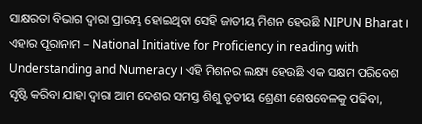ସାକ୍ଷରତା ବିଭାଗ ଦ୍ଵାରା ପ୍ରାରମ୍ଭ ହୋଇଥିବା ସେହି ଜାତୀୟ ମିଶନ ହେଉଛି NIPUN Bharat । ଏହାର ପୂରାନାମ – National Initiative for Proficiency in reading with Understanding and Numeracy । ଏହି ମିଶନର ଲକ୍ଷ୍ୟ ହେଉଛି ଏକ ସକ୍ଷମ ପରିବେଶ ସୃଷ୍ଟି କରିବା ଯାହା ଦ୍ଵାରା ଆମ ଦେଶର ସମସ୍ତ ଶିଶୁ ତୃତୀୟ ଶ୍ରେଣୀ ଶେଷବେଳକୁ ପଢିବା,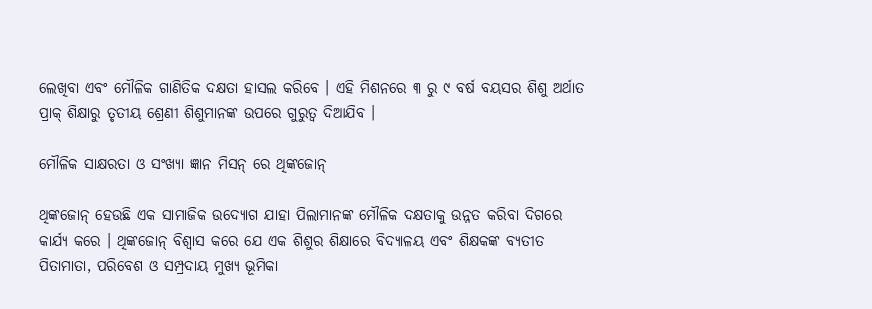ଲେଖିବା ଏବଂ ମୌଳିକ ଗାଣିତିକ ଦକ୍ଷତା ହାସଲ କରିବେ । ଏହି ମିଶନରେ ୩ ରୁ ୯ ବର୍ଷ ବୟସର ଶିଶୁ ଅର୍ଥାତ ପ୍ରାକ୍ ଶିକ୍ଷାରୁ ତୃତୀୟ ଶ୍ରେଣୀ ଶିଶୁମାନଙ୍କ ଉପରେ ଗୁରୁତ୍ଵ ଦିଆଯିବ ।

ମୌଳିକ ସାକ୍ଷରତା ଓ ସଂଖ୍ୟା ଜ୍ଞାନ ମିସନ୍ ରେ ଥିଙ୍କଜୋନ୍

ଥିଙ୍କଜୋନ୍ ହେଉଛି ଏକ ସାମାଜିକ ଉଦ୍ୟୋଗ ଯାହା ପିଲାମାନଙ୍କ ମୌଳିକ ଦକ୍ଷତାକୁ ଉନ୍ନତ କରିବା ଦିଗରେ କାର୍ଯ୍ୟ କରେ । ଥିଙ୍କଜୋନ୍ ବିଶ୍ଵାସ କରେ ଯେ ଏକ ଶିଶୁର ଶିକ୍ଷାରେ ବିଦ୍ୟାଳୟ ଏବଂ ଶିକ୍ଷକଙ୍କ ବ୍ୟତୀତ ପିତାମାତା, ପରିବେଶ ଓ ସମ୍ପ୍ରଦାୟ ମୁଖ୍ୟ ଭୂମିକା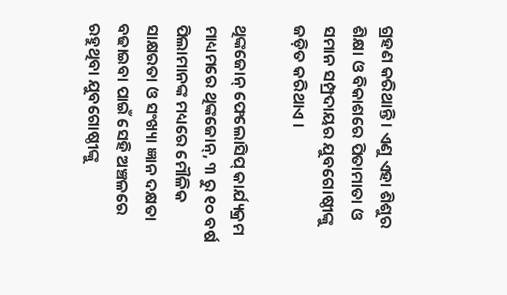ଗ୍ରହଣ କରିଥାନ୍ତି । ଏଣୁ ଏହା ଶିଶୁର ଶିକ୍ଷା ଓ ବିକାଶରେ ପିତାମାତା ଓ ସମାନ ସମ୍ପ୍ରଦାୟର ଯୁବଗୋଷ୍ଠୀଙ୍କୁ ଜଡ଼ିତ କରିଥାଏ ।

ଥିଙ୍କଜୋନ୍ ଫେଲୋସିପ୍ କାର୍ଯ୍ୟକ୍ରମ ମାଧ୍ୟମରେ ଥିଙ୍କଜୋନ୍, ୩ ରୁ ୧୦ ବର୍ଷ ପିଲାମାନଙ୍କ ମଧ୍ୟରେ ମୌଳିକ ସାକ୍ଷରତା ଓ ସଂଖ୍ୟା ଜ୍ଞାନ ଦକ୍ଷତା ବଢାଇବା ପାଇଁ ସେହି ଅଞ୍ଚଳରେ ରହୁଥିବା ଯୁବଗୋଷ୍ଠୀଙ୍କୁ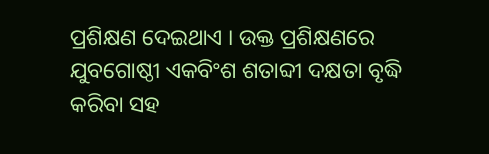ପ୍ରଶିକ୍ଷଣ ଦେଇଥାଏ । ଉକ୍ତ ପ୍ରଶିକ୍ଷଣରେ ଯୁବଗୋଷ୍ଠୀ ଏକବିଂଶ ଶତାବ୍ଦୀ ଦକ୍ଷତା ବୃଦ୍ଧି କରିବା ସହ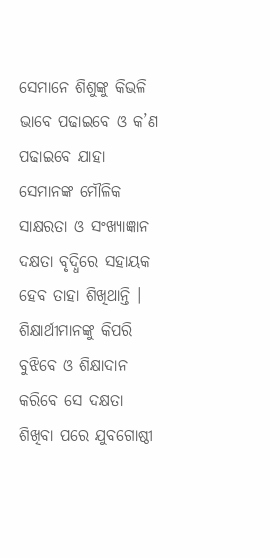ସେମାନେ ଶିଶୁଙ୍କୁ କିଭଳି ଭାବେ ପଢାଇବେ ଓ କ’ଣ ପଢାଇବେ ଯାହା ସେମାନଙ୍କ ମୌଳିକ ସାକ୍ଷରତା ଓ ସଂଖ୍ୟାଜ୍ଞାନ ଦକ୍ଷତା ବୃଦ୍ଧିରେ ସହାୟକ ହେବ ତାହା ଶିଖିଥାନ୍ତି । ଶିକ୍ଷାର୍ଥୀମାନଙ୍କୁ କିପରି ବୁଝିବେ ଓ ଶିକ୍ଷାଦାନ କରିବେ ସେ ଦକ୍ଷତା ଶିଖିବା ପରେ ଯୁବଗୋଷ୍ଠୀ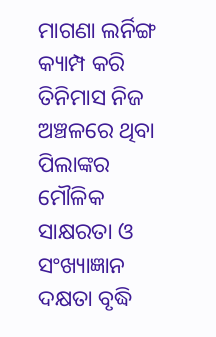ମାଗଣା ଲର୍ନିଙ୍ଗ କ୍ୟାମ୍ପ କରି ତିନିମାସ ନିଜ ଅଞ୍ଚଳରେ ଥିବା ପିଲାଙ୍କର ମୌଳିକ ସାକ୍ଷରତା ଓ ସଂଖ୍ୟାଜ୍ଞାନ ଦକ୍ଷତା ବୃଦ୍ଧି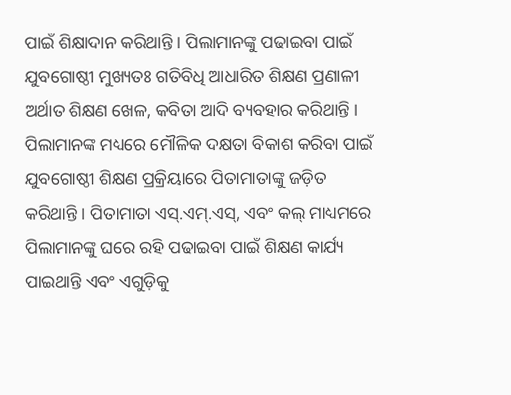ପାଇଁ ଶିକ୍ଷାଦାନ କରିଥାନ୍ତି । ପିଲାମାନଙ୍କୁ ପଢାଇବା ପାଇଁ ଯୁବଗୋଷ୍ଠୀ ମୁଖ୍ୟତଃ ଗତିବିଧି ଆଧାରିତ ଶିକ୍ଷଣ ପ୍ରଣାଳୀ ଅର୍ଥାତ ଶିକ୍ଷଣ ଖେଳ, କବିତା ଆଦି ବ୍ୟବହାର କରିଥାନ୍ତି । ପିଲାମାନଙ୍କ ମଧ୍ୟରେ ମୌଳିକ ଦକ୍ଷତା ବିକାଶ କରିବା ପାଇଁ ଯୁବଗୋଷ୍ଠୀ ଶିକ୍ଷଣ ପ୍ରକ୍ରିୟାରେ ପିତାମାତାଙ୍କୁ ଜଡ଼ିତ କରିଥାନ୍ତି । ପିତାମାତା ଏସ୍.ଏମ୍.ଏସ୍, ଏବଂ କଲ୍ ମାଧ୍ୟମରେ ପିଲାମାନଙ୍କୁ ଘରେ ରହି ପଢାଇବା ପାଇଁ ଶିକ୍ଷଣ କାର୍ଯ୍ୟ ପାଇଥାନ୍ତି ଏବଂ ଏଗୁଡ଼ିକୁ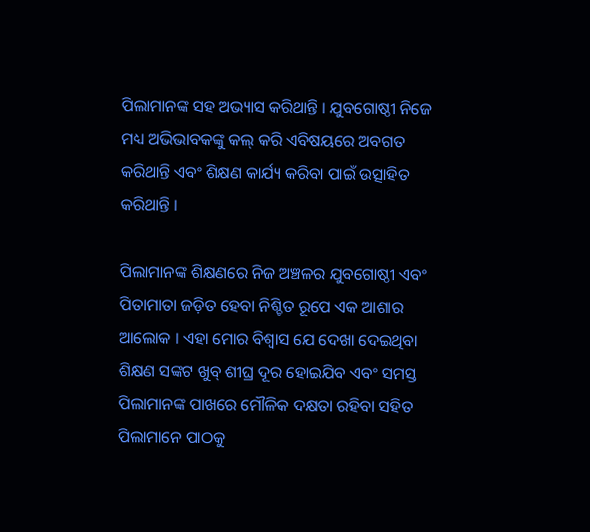ପିଲାମାନଙ୍କ ସହ ଅଭ୍ୟାସ କରିଥାନ୍ତି । ଯୁବଗୋଷ୍ଠୀ ନିଜେ ମଧ୍ୟ ଅଭିଭାବକଙ୍କୁ କଲ୍ କରି ଏବିଷୟରେ ଅବଗତ କରିଥାନ୍ତି ଏବଂ ଶିକ୍ଷଣ କାର୍ଯ୍ୟ କରିବା ପାଇଁ ଉତ୍ସାହିତ କରିଥାନ୍ତି ।

ପିଲାମାନଙ୍କ ଶିକ୍ଷଣରେ ନିଜ ଅଞ୍ଚଳର ଯୁବଗୋଷ୍ଠୀ ଏବଂ ପିତାମାତା ଜଡ଼ିତ ହେବା ନିଶ୍ଚିତ ରୂପେ ଏକ ଆଶାର ଆଲୋକ । ଏହା ମୋର ବିଶ୍ଵାସ ଯେ ଦେଖା ଦେଇଥିବା ଶିକ୍ଷଣ ସଙ୍କଟ ଖୁବ୍ ଶୀଘ୍ର ଦୂର ହୋଇଯିବ ଏବଂ ସମସ୍ତ ପିଲାମାନଙ୍କ ପାଖରେ ମୌଳିକ ଦକ୍ଷତା ରହିବା ସହିତ ପିଲାମାନେ ପାଠକୁ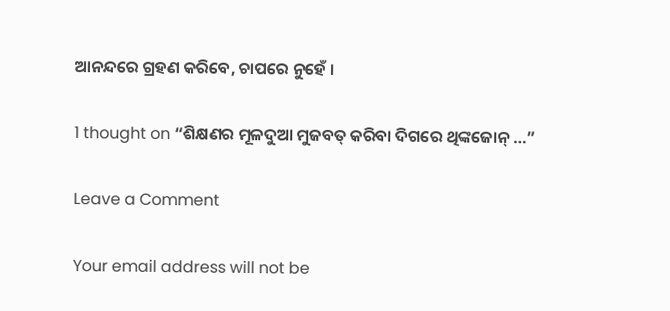ଆନନ୍ଦରେ ଗ୍ରହଣ କରିବେ, ଚାପରେ ନୁହେଁ ।

1 thought on “ଶିକ୍ଷଣର ମୂଳଦୁଆ ମୁଜବତ୍ କରିବା ଦିଗରେ ଥିଙ୍କଜୋନ୍ …”

Leave a Comment

Your email address will not be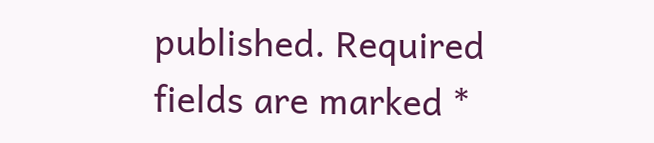published. Required fields are marked *